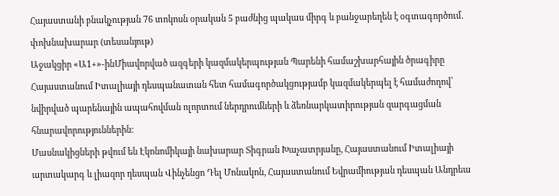Հայաստանի բնակչության 76 տոկոսն օրական 5 բաժնից պակաս միրգ և բանջարեղեն է օգտագործում․ փոխնախարար (տեսանյութ)
Աջակցիր «Ա1+»-ինՄիավորված ազգերի կազմակերպության Պարենի համաշխարհային ծրագիրը Հայաստանում Իտալիայի դեսպանատան հետ համագործակցությամբ կազմակերպել է համաժողով՝ նվիրված պարենային ապահովման ոլորտում ներդրումների և ձեռնարկատիրության զարգացման հնարավորություններին։
Մասնակիցների թվում են Էկոնոմիկայի նախարար Տիգրան Խաչատրյանը, Հայաստանում Իտալիայի արտակարգ և լիազոր դեսպան Վինչենցո Դել Մոնակոն, Հայաստանում Եվրամիության դեսպան Անդրեա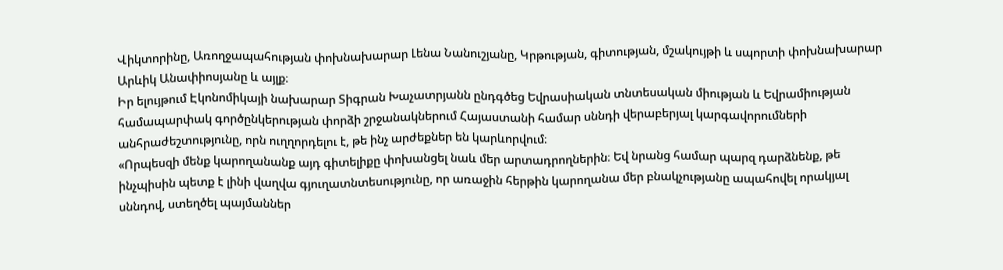Վիկտորինը, Առողջապահության փոխնախարար Լենա Նանուշյանը, Կրթության, գիտության, մշակույթի և սպորտի փոխնախարար Արևիկ Անափիոսյանը և այլք։
Իր ելույթում Էկոնոմիկայի նախարար Տիգրան Խաչատրյանն ընդգծեց Եվրասիական տնտեսական միության և Եվրամիության համապարփակ գործընկերության փորձի շրջանակներում Հայաստանի համար սննդի վերաբերյալ կարգավորումների անհրաժեշտությունը, որն ուղղորդելու է, թե ինչ արժեքներ են կարևորվում։
«Որպեսզի մենք կարողանանք այդ գիտելիքը փոխանցել նաև մեր արտադրողներին։ Եվ նրանց համար պարզ դարձնենք, թե ինչպիսին պետք է լինի վաղվա գյուղատնտեսությունը, որ առաջին հերթին կարողանա մեր բնակչությանը ապահովել որակյալ սննդով, ստեղծել պայմաններ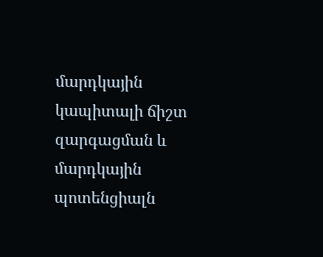մարդկային կապիտալի ճիշտ զարգացման և մարդկային պոտենցիալն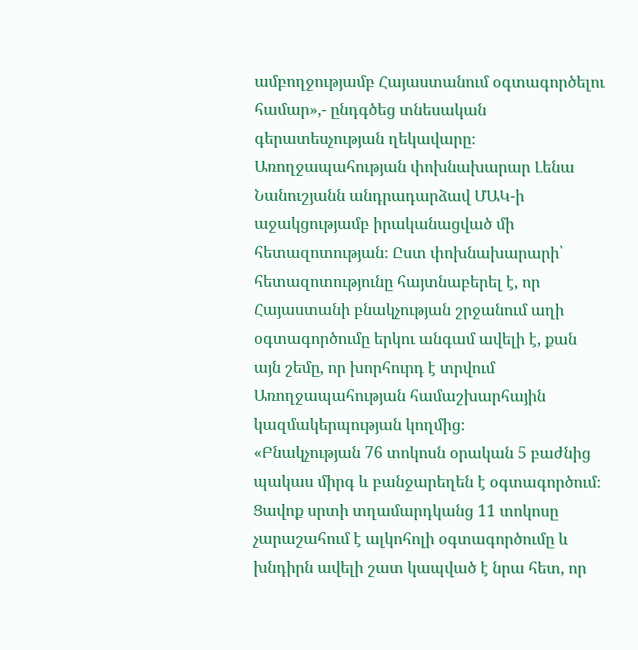ամբողջությամբ Հայաստանում օգտագործելու համար»,- ընդգծեց տնեսական գերատեսչության ղեկավարը։
Առողջապահության փոխնախարար Լենա Նանուշյանն անդրադարձավ ՄԱԿ-ի աջակցությամբ իրականացված մի հետազոտության։ Ըստ փոխնախարարի՝ հետազոտությունը հայտնաբերել է, որ Հայաստանի բնակչության շրջանում աղի օգտագործումը երկու անգամ ավելի է, քան այն շեմը, որ խորհուրդ է տրվում Առողջապահության համաշխարհային կազմակերպության կողմից։
«Բնակչության 76 տոկոսն օրական 5 բաժնից պակաս միրգ և բանջարեղեն է օգտագործում։ Ցավոք սրտի տղամարդկանց 11 տոկոսը չարաշահում է ալկոհոլի օգտագործումը և խնդիրն ավելի շատ կապված է նրա հետ, որ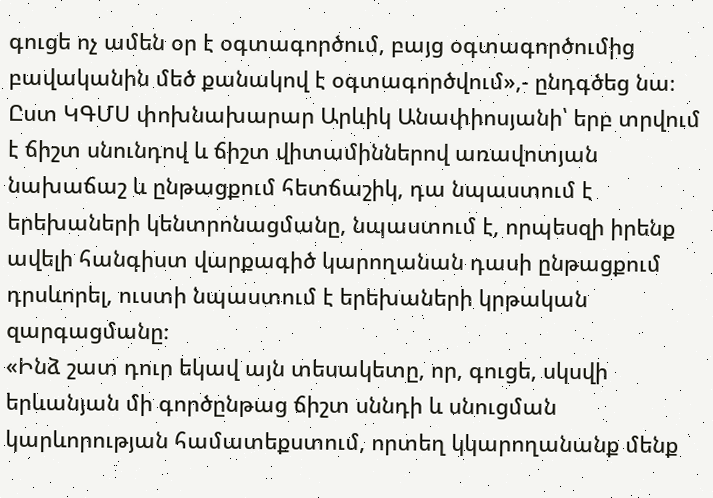գուցե ոչ ամեն օր է օգտագործում, բայց օգտագործումից բավականին մեծ քանակով է օգտագործվում»,- ընդգծեց նա։
Ըստ ԿԳՄՍ փոխնախարար Արևիկ Անափիոսյանի՝ երբ տրվում է ճիշտ սնունդով և ճիշտ վիտամիններով առավոտյան նախաճաշ և ընթացքում հետճաշիկ, դա նպաստում է երեխաների կենտրոնացմանը, նպաստում է, որպեսզի իրենք ավելի հանգիստ վարքագիծ կարողանան դասի ընթացքում դրսևորել, ուստի նպաստում է երեխաների կրթական զարգացմանը։
«Ինձ շատ դուր եկավ այն տեսակետը, որ, գուցե, սկսվի երևանյան մի գործընթաց ճիշտ սննդի և սնուցման կարևորության համատեքստում, որտեղ կկարողանանք մենք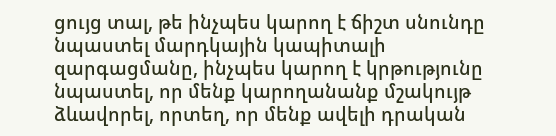ցույց տալ, թե ինչպես կարող է ճիշտ սնունդը նպաստել մարդկային կապիտալի զարգացմանը, ինչպես կարող է կրթությունը նպաստել, որ մենք կարողանանք մշակույթ ձևավորել, որտեղ, որ մենք ավելի դրական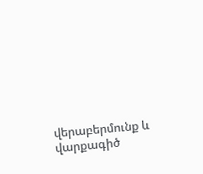վերաբերմունք և վարքագիծ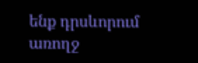ենք դրսևորում առողջ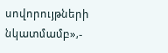սովորույթների նկատմամբ»,-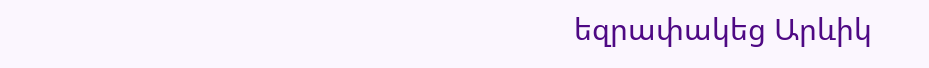եզրափակեց Արևիկ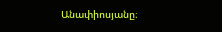Անափիոսյանը։